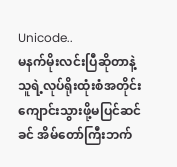Unicode..
မနက်မိုးလင်းပြီဆိုတာနဲ့ သူရဲ့လုပ်ရိုးထုံးစံအတိုင်း ကျောင်းသွားဖို့မပြင်ဆင်ခင် အိမ်တော်ကြီးဘက်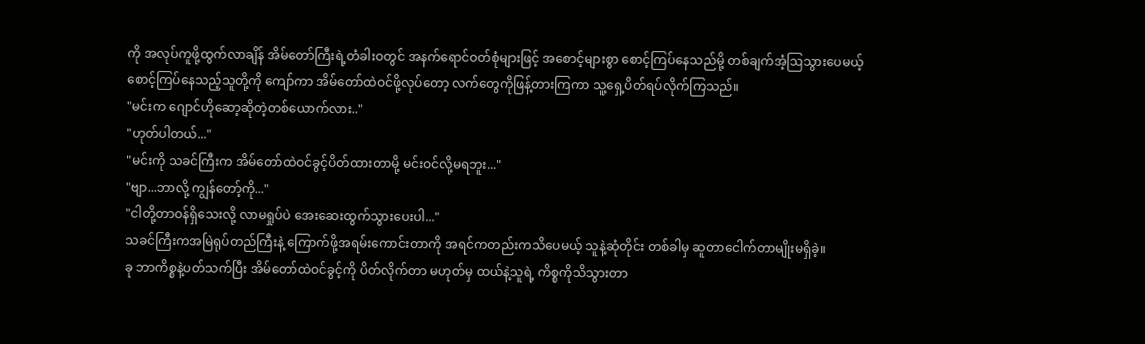ကို အလုပ်ကူဖို့ထွက်လာချိန် အိမ်တော်ကြီးရဲ့တံခါးဝတွင် အနက်ရောင်ဝတ်စုံများဖြင့် အစောင့်များစွာ စောင့်ကြပ်နေသည်မို့ တစ်ချက်အံ့ဩသွားပေမယ့် စောင့်ကြပ်နေသည့်သူတို့ကို ကျော်ကာ အိမ်တော်ထဲဝင်ဖို့လုပ်တော့ လက်တွေကိုဖြန့်တားကြကာ သူ့ရှေ့ပိတ်ရပ်လိုက်ကြသည်။
"မင်းက ဂျောင်ဟိုဆော့ဆိုတဲ့တစ်ယောက်လား.."
"ဟုတ်ပါတယ်..."
"မင်းကို သခင်ကြီးက အိမ်တော်ထဲဝင်ခွင့်ပိတ်ထားတာမို့ မင်းဝင်လို့မရဘူး..."
"ဗျာ...ဘာလို့ ကျွန်တော့်ကို..."
"ငါတို့တာဝန်ရှိသေးလို့ လာမရှုပ်ပဲ အေးဆေးထွက်သွားပေးပါ..."
သခင်ကြီးကအမြဲရုပ်တည်ကြီးနဲ့ ကြောက်ဖို့အရမ်းကောင်းတာကို အရင်ကတည်းကသိပေမယ့် သူနဲ့ဆုံတိုင်း တစ်ခါမှ ဆူတာငေါက်တာမျိုးမရှိခဲ့။
ခု ဘာကိစ္စနဲ့ပတ်သက်ပြီး အိမ်တော်ထဲဝင်ခွင့်ကို ပိတ်လိုက်တာ မဟုတ်မှ ထယ်နဲ့သူရဲ့ ကိစ္စကိုသိသွားတာ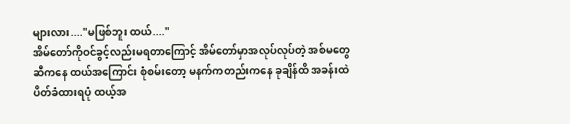များလား...."မဖြစ်ဘူး ထယ်...."
အိမ်တော်ကိုဝင်ခွင့်လည်းမရတာကြောင့် အိမ်တော်မှာအလုပ်လုပ်တဲ့ အစ်မတွေဆီကနေ ထယ်အကြောင်း စုံစမ်းတော့ မနက်ကတည်းကနေ ခုချိန်ထိ အခန်းထဲ ပိတ်ခံထားရပုံ ထယ့်အ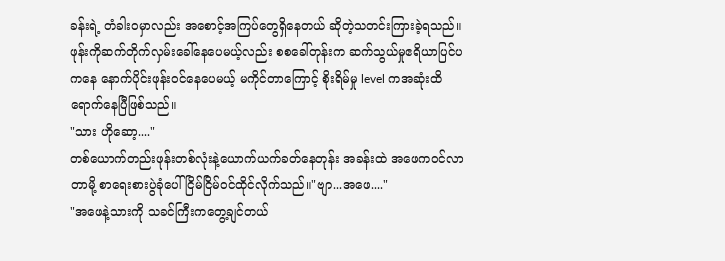ခန်းရဲ့ တံခါးဝမှာလည်း အစောင့်အကြပ်တွေရှိနေတယ် ဆိုတဲ့သတင်းကြားခဲ့ရသည်။
ဖုန်းကိုဆက်တိုက်လှမ်းခေါ်နေပေမယ့်လည်း စစခေါ်တုန်းက ဆက်သွယ်မှုဧရိယာပြင်ပကနေ နောက်ပိုင်းဖုန်းဝင်နေပေမယ့် မကိုင်တာကြောင့် စိုးရိမ်မှု level ကအဆုံးထိရောက်နေပြီဖြစ်သည်။
"သား ဟိုဆော့...."
တစ်ယောက်တည်းဖုန်းတစ်လုံးနဲ့ယောက်ယက်ခတ်နေတုန်း အခန်းထဲ အဖေကဝင်လာတာမို့ စာရေးစားပွဲခုံပေါ်ငြိမ်ငြိမ်ဝင်ထိုင်လိုက်သည်။"ဗျာ...အဖေ...."
"အဖေနဲ့သားကို သခင်ကြီးကတွေ့ချင်တယ်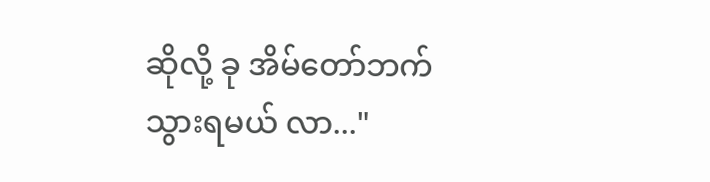ဆိုလို့ ခု အိမ်တော်ဘက်သွားရမယ် လာ..."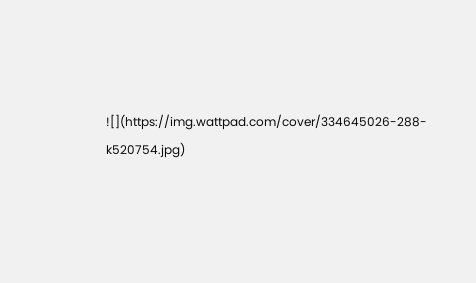![](https://img.wattpad.com/cover/334645026-288-k520754.jpg)